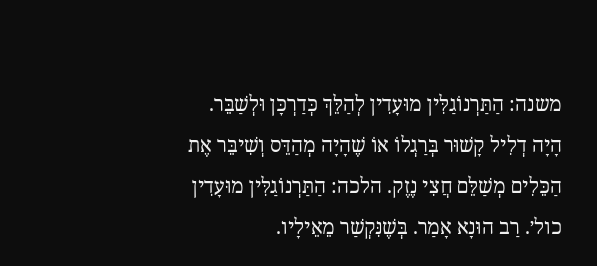משנה: הַתַּרְנוֹגַלִּין מוּעָדִין לְהַלֵּךְ כְּדַרְכָּן וּלְשַׁבֵּר. הָיָה דְלִיל קָשׁוּר בְּרַגְלוֹ אוֹ שֶׁהָיָה מְהַדֵּס וְשִׁיבֵּר אֶת הַכֵּלִים מְשַׁלֵּם חֲצִי נֶזֶק. הלכה: הַתַּרְנוֹגַלִּין מוּעָדִין כול׳. רַב הוּנָא אָמַר. בְּשֶׁנִּקְשַׁר מֵאֵילָיו.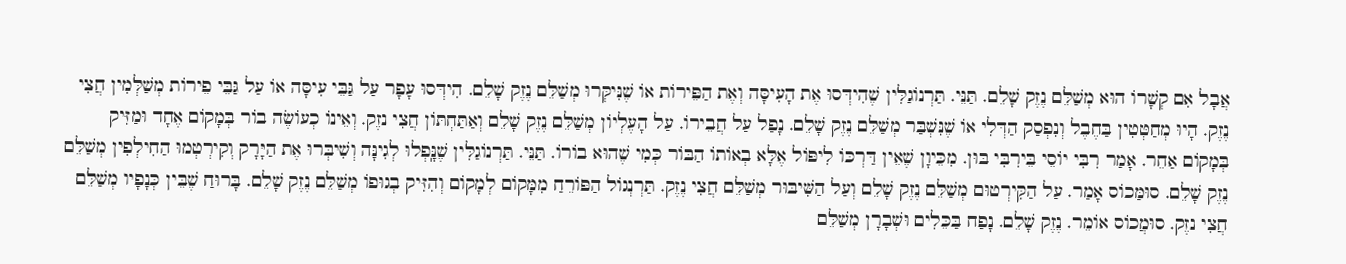אֲבָל אִם קְשָׁרוֹ הוּא מְשַׁלֵּם נֶזֶק שָׁלֵם. תַּנֵּי. תַּרְנוֹגַלִּין שֶׁהִידְּסוּ אֶת הָעִיסָּה וְאֶת הַפֵּירוֹת אוֹ שֶׁנִּיקְּרוּ מְשַׁלֵּם נֶזֶק שָׁלֵם. הִידְּסוּ עָפָר עַל גַּבֵּי עִיסָּה אוֹ עַל גַּבֵּי פֵירוֹת מְשַׁלְּמִין חֲצִי נֶזֶק. הָיוּ מְחַטְּטִין בַּחֶבֶל וְנִפְסַק הַדְּלִי אוֹ שֶׁנִּשְׁבַּר מְשַׁלֵּם נֶזֶק שָׁלֵם. נָפַל עַל חֲבֵירוֹ. עַל הָעֶלְיוֹן מְשַׁלֵּם נֶזֶק שָׁלֵם וְאַתַּחְתּוֹן חֲצִי נזֶק. וְאֵינוֹ כְעוֹשֶׂה בוֹר בְּמָקוֹם אֶחָד וּמַזִּיק בְּמָקוֹם אַחֵר. אָמַר רִבִּי יוֹסֵי בֵּירִבִּי בּוּן. מִכֵּיוָן שֶׁאֵין דַּרְכּוֹ לִיפּוֹל אֶלָּא בְאוֹתוֹ הַבּוֹר כְּמִי שֶׁהוּא בוֹרוֹ. תַּנֵּי. תַּרְנוֹגַלִּין שֶׁנָּֽפְלוּ לְגִינָּה וְשִׁיבְּרוּ אֶת הַיָּרָק וְקִירְטְמוּ הַחִילְפִין מְשַׁלֵּם נֶזֶק שָׁלֵם. סוּמַּכוֹס אָמַר. עַל הַקִּירְטוּם מְשַׁלֵּם נֶזֶק שָׁלֵם וְעַל הַשִּׁיבּוּר מְשַׁלֵּם חֲצִי נֶזֶק. תַּרְנְגוֹל הַפּוֹרֵחַ מִמָּקוֹם לְמָקוֹם וְהִזִּיק בְגוּפוֹ מְשַׁלֵּם נֶזֶק שָׁלֵם. בָּרוּחַ שֶׁבֵּין כְּנָפָיו מְשַׁלֵּם חֲצִי נזֶק. סוּמֲכוֹס אוֹמֵר. נֶזֶק שָׁלֵם. נָפַח בַּכֵּלִים וּשְׁבָרָן מְשַׁלֵּם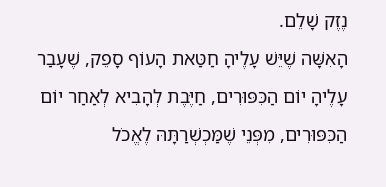נֶזֶק שָׁלֵם.
הָאִשָּׁה שֶׁיֵּשׁ עָלֶיהָ חַטַּאת הָעוֹף סָפֵק, שֶׁעָבַר עָלֶיהָ יוֹם הַכִּפּוּרִים, חַיֶּבֶת לְהָבִיא לְאַחַר יוֹם הַכִּפּוּרִים, מִפְּנֵי שֶׁמַּכְשְׁרַתָּהּ לֶאֱכֹל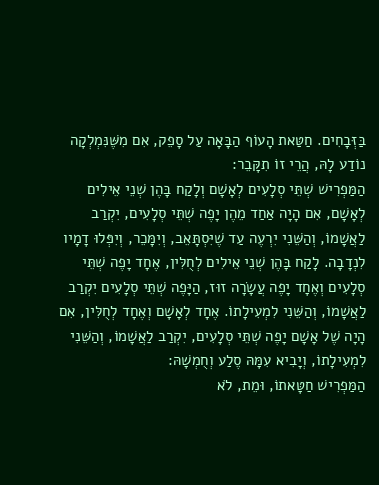בַּזְּבָחִים. חַטַּאת הָעוֹף הַבָּאָה עַל סָפֵק, אִם מִשֶּׁנִּמְלְקָה נוֹדַע לָהּ, הֲרֵי זוֹ תִקָּבֵר:
הַמַּפְרִישׁ שְׁתֵּי סְלָעִים לְאָשָׁם וְלָקַח בָּהֶן שְׁנֵי אֵילִים לְאָשָׁם, אִם הָיָה אַחַד מֵהֶן יָפֶה שְׁתֵּי סְלָעִים, יִקְרַב לַאֲשָׁמוֹ, וְהַשֵּׁנִי יִרְעֶה עַד שֶׁיִּסְתָּאֵב, וְיִמָּכֵר, וְיִפְּלוּ דָמָיו לִנְדָבָה. לָקַח בָּהֶן שְׁנֵי אֵילִים לְחֻלִּין, אֶחָד יָפֶה שְׁתֵּי סְלָעִים וְאֶחָד יָפֶה עֲשָׂרָה זוּז, הַיָּפֶה שְׁתֵּי סְלָעִים יִקְרַב לַאֲשָׁמוֹ, וְהַשֵּׁנִי לִמְעִילָתוֹ. אֶחָד לְאָשָׁם וְאֶחָד לְחֻלִּין, אִם הָיָה שֶׁל אָשָׁם יָפֶה שְׁתֵּי סְלָעִים, יִקְרַב לַאֲשָׁמוֹ, וְהַשֵּׁנִי לִמְעִילָתוֹ, וְיָבִיא עִמָּהּ סֶלַע וְחֻמְשָׁהּ:
הַמַּפְרִישׁ חַטָּאתוֹ, וּמֵת, לֹא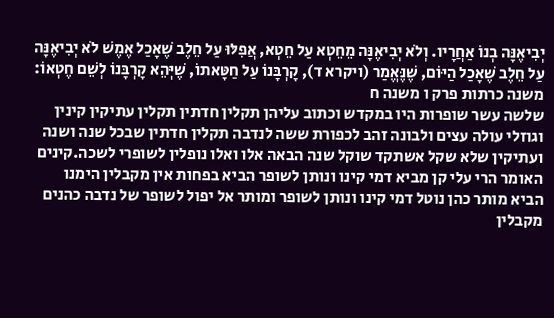יְבִיאֶנָּה בְנוֹ אַחֲרָיו. וְלֹא יְבִיאֶנָּה מֵחֵטְא עַל חֵטְא, אֲפִלּוּ עַל חֵלֶב שֶׁאָכַל אֶמֶשׁ לֹא יְבִיאֶנָּה עַל חֵלֶב שֶׁאָכַל הַיּוֹם, שֶׁנֶּאֱמַר (ויקרא ד), קָרְבָּנוֹ עַל חַטָּאתוֹ, שֶׁיְּהֵא קָרְבָּנוֹ לְשֵׁם חֶטְאוֹ:
משנה כרתות פרק ו משנה ח
שלשה עשר שופרות היו במקדש וכתוב עליהן תקלין חדתין תקלין עתיקין קינין וגוזלי עולה עצים ולבונה זהב לכפורת ששה לנדבה תקלין חדתין שבכל שנה ושנה ועתיקין שלא שקל אשתקד שוקל שנה הבאה אלו ואלו נופלין לשופרי לשכה.קינים האומר הרי עלי קן מביא דמי קינו ונותן לשופר הביא בפחות אין מקבלין הימנו הביא מותר כהן נוטל דמי קינו ונותן לשופר ומותר אל יפול לשופר של נדבה כהנים מקבלין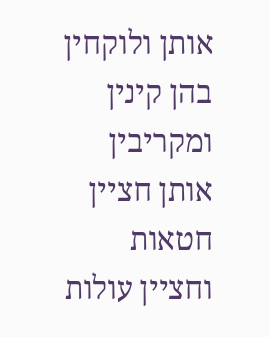אותן ולוקחין בהן קינין ומקריבין אותן חציין חטאות וחציין עולות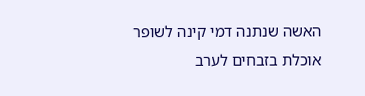האשה שנתנה דמי קינה לשופר אוכלת בזבחים לערב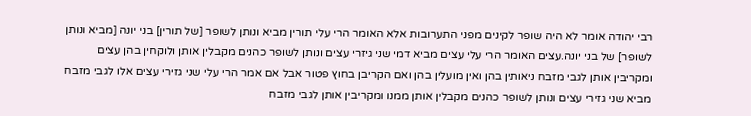רבי יהודה אומר לא היה שופר לקינים מפני התערובות אלא האומר הרי עלי תורין מביא ונותן לשופר [של תורין] בני יונה [מביא ונותן לשופר] של בני יונה.עצים האומר הרי עלי עצים מביא דמי שני גיזרי עצים ונותן לשופר כהנים מקבלין אותן ולוקחין בהן עצים ומקריבין אותן לגבי מזבח ניאותין בהן ואין מועלין בהן ואם הקריבן בחוץ פטור אבל אם אמר הרי עלי שני גזירי עצים אלו לגבי מזבח מביא שני גזירי עצים ונותן לשופר כהנים מקבלין אותן ממנו ומקריבין אותן לגבי מזבח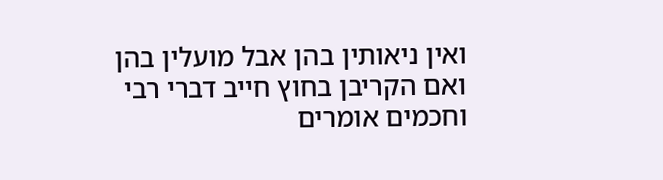ואין ניאותין בהן אבל מועלין בהן ואם הקריבן בחוץ חייב דברי רבי וחכמים אומרים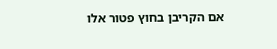אם הקריבן בחוץ פטור אלו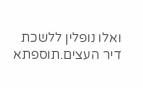ואלו נופלין ללשכת דיר העצים.תוספתא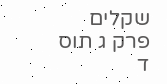שקלים פרק ג תוס ד